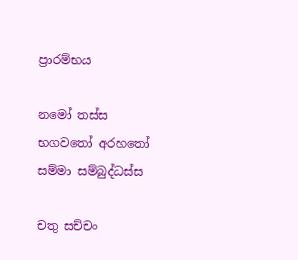ප්‍රාරම්භය

නමෝ තස්ස භගවතෝ අරහතෝ සම්මා සම්බුද්ධස්ස

චතු සච්චං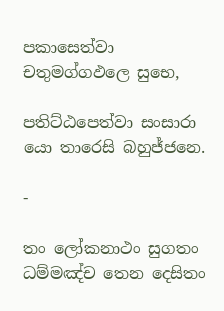පකාසෙත්වා චතුමග්ගඵලෙ සුභෙ,

පතිට්ඨපෙත්වා සංසාරා යො තාරෙසි බහුජ්ජනෙ.

-

තං ලෝකනාථං සුගතං ධම්මඤ්ච තෙන දෙසිතං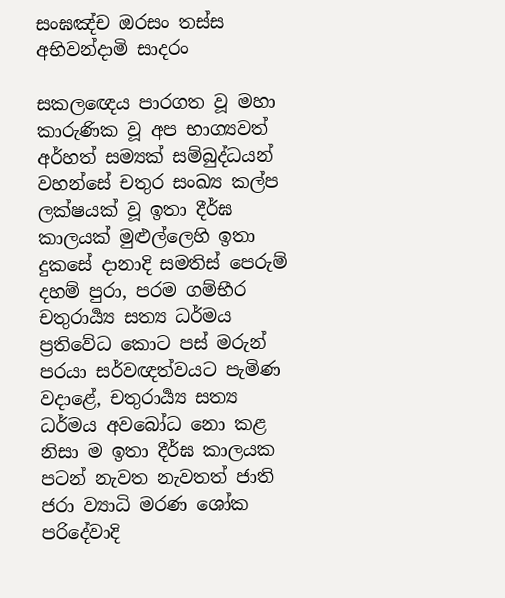සංඝඤ්ච ඔරසං තස්ස අභිවන්දාමි සාදරං

සකලඥෙය පාරගත වූ මහා කාරුණික වූ අප භාග්‍යවත් අර්හත් සම්‍යක් සම්බුද්ධයන් වහන්සේ චතුර සංඛ්‍ය කල්ප ලක්ෂයක් වූ ඉතා දීර්ඝ කාලයක් මුළුල්ලෙහි ඉතා දුකසේ දානාදි සමතිස් පෙරුම් දහම් පුරා, පරම ගම්භීර චතුරාර්‍ය්‍ය සත්‍ය ධර්මය ප්‍ර‍තිවේධ කොට පස් මරුන් පරයා සර්වඥත්වයට පැමිණ වදාළේ, චතුරාර්‍ය්‍ය සත්‍ය ධර්මය අවබෝධ නො කළ නිසා ම ඉතා දීර්ඝ කාලයක පටන් නැවත නැවතත් ජාති ජරා ව්‍යාධි මරණ ශෝක පරිදේවාදි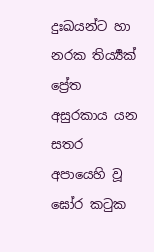දුඃඛයන්ට හා නරක තිර්‍ය්‍යක් ප්‍රේත අසුරකාය යන සතර අපායෙහි වූ ඝෝර කටුක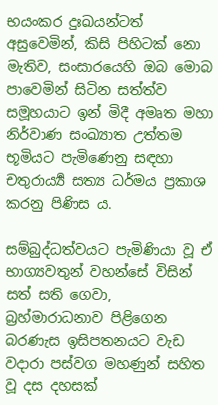භයංකර දුඃඛයන්ටත් අසුවෙමින්, කිසි පිහිටක් නො මැතිව, සංසාරයෙහි ඔබ මොබ පාවෙමින් සිටින සත්ත්ව සමූහයාට ඉන් මිදී අමෘත මහා නිර්වාණ සංඛ්‍යාත උත්තම භූමියට පැමිණෙනු සඳහා චතුරාර්‍ය්‍ය සත්‍ය ධර්මය ප්‍ර‍කාශ කරනු පිණිස ය.

සම්බුද්ධත්වයට පැමිණියා වූ ඒ භාග්‍යවතුන් වහන්සේ විසින් සත් සති ගෙවා, බ්‍ර‍හ්මාරාධනාව පිළිගෙන බරණැස ඉසිපතනයට වැඩ වදාරා පස්වග මහණුන් සහිත වූ දස දහසක්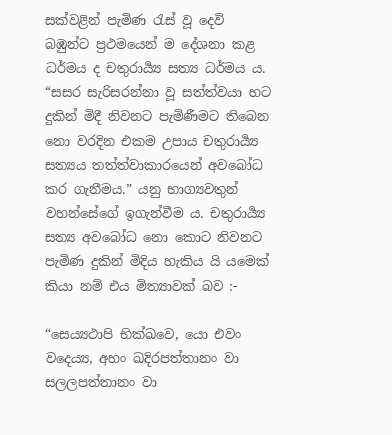සක්වළින් පැමිණ රැස් වූ දෙවි බඹුන්ට ප්‍ර‍ථමයෙන් ම දේශනා කළ ධර්මය ද චතුරාර්‍ය්‍ය සත්‍ය ධර්මය ය. “සසර සැරිසරන්නා වූ සත්ත්වයා හට දුකින් මිදී නිවනට පැමිණීමට තිබෙන නො වරදින එකම උපාය චතුරාර්‍ය්‍ය සත්‍යය තත්ත්වාකාරයෙන් අවබෝධ කර ගැනීමය.” යනු භාග්‍යවතුන් වහන්සේගේ ඉගැන්වීම ය. චතුරාර්‍ය්‍ය සත්‍ය අවබෝධ නො කොට නිවනට පැමිණ දුකින් මිදිය හැකිය යි යමෙක් කියා නම් එය මිත්‍යාවක් බව :-

“සෙය්‍යථාපි භික්ඛවෙ, යො එවං වදෙය්‍ය, අහං ඛදිරපත්තානං වා සලලපත්තානං වා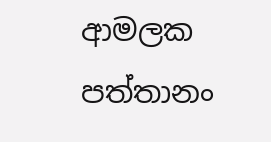ආමලක පත්තානං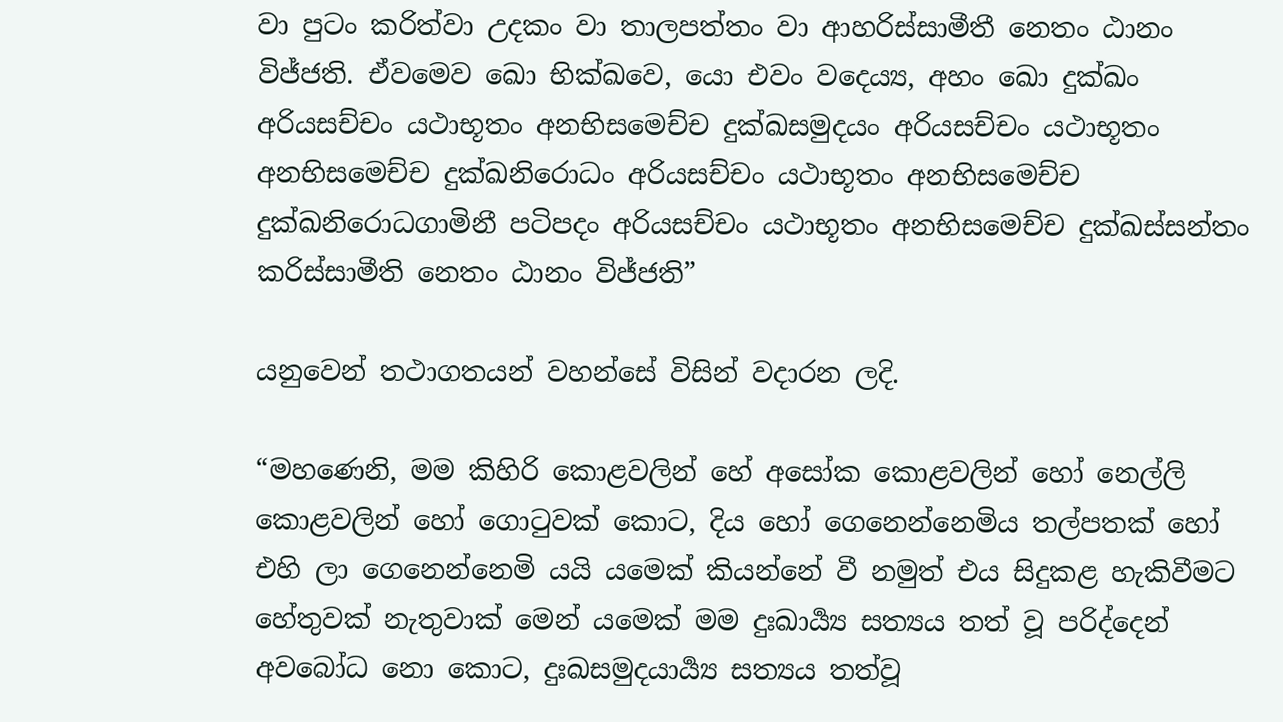වා පුටං කරිත්වා උදකං වා තාලපත්තං වා ආහරිස්සාමීතී නෙතං ඨානං විජ්ජති. ඒවමෙව ඛො භික්ඛවෙ, යො එවං වදෙය්‍ය, අහං ඛො දුක්ඛං අරියසච්චං යථාභූතං අනභිසමෙච්ච දුක්ඛසමුදයං අරියසච්චං යථාභූතං අනභිසමෙච්ච දුක්ඛනිරොධං අරියසච්චං යථාභූතං අනභිසමෙච්ච දුක්ඛනිරොධගාමිනී පටිපදං අරියසච්චං යථාභූතං අනභිසමෙච්ච දුක්ඛස්සන්තං කරිස්සාමීති නෙතං ඨානං විජ්ජති”

යනුවෙන් තථාගතයන් වහන්සේ විසින් වදාරන ලදි.

“මහණෙනි, මම කිහිරි කොළවලින් හේ අසෝක කොළවලින් හෝ නෙල්ලි කොළවලින් හෝ ගොටුවක් කොට, දිය හෝ ගෙනෙන්නෙමිය තල්පතක් හෝ එහි ලා ගෙනෙන්නෙමි යයි යමෙක් කියන්නේ වී නමුත් එය සිදුකළ හැකිවීමට හේතුවක් නැතුවාක් මෙන් යමෙක් මම දුඃඛාර්‍ය්‍ය සත්‍යය තත් වූ පරිද්දෙන් අවබෝධ නො කොට, දුඃඛසමුදයාර්‍ය්‍ය සත්‍යය තත්වූ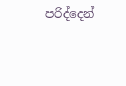පරිද්දෙන්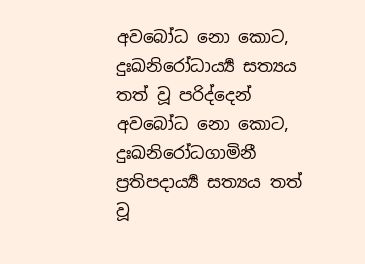අවබෝධ නො කොට, දුඃඛනිරෝධාර්‍ය්‍ය සත්‍යය තත් වූ පරිද්දෙන් අවබෝධ නො කොට, දුඃඛනිරෝධගාමිනී ප්‍ර‍තිපදාර්‍ය්‍ය සත්‍යය තත් වූ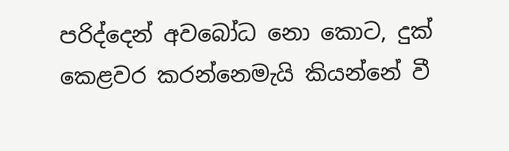පරිද්දෙන් අවබෝධ නො කොට, දුක් කෙළවර කරන්නෙමැයි කියන්නේ වී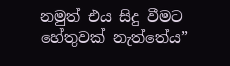නමුත් එය සිදු වීමට හේතුවක් නැත්තේය”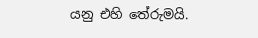යනු එහි තේරුමයි.